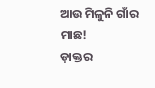ଆଉ ମିଳୁନି ଗାଁର ମାଛ!
ଡ଼ାକ୍ତର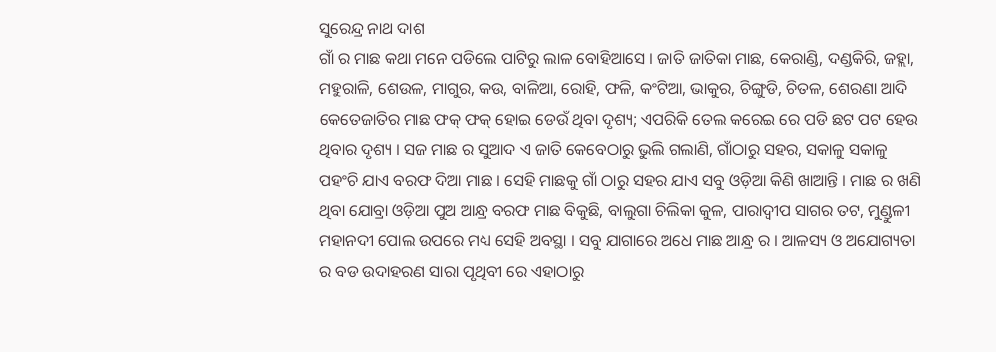ସୁରେନ୍ଦ୍ର ନାଥ ଦାଶ
ଗାଁ ର ମାଛ କଥା ମନେ ପଡିଲେ ପାଟିରୁ ଲାଳ ବୋହିଆସେ । ଜାତି ଜାତିକା ମାଛ, କେରାଣ୍ଡି, ଦଣ୍ଡକିରି, ଜହ୍ଲା, ମହୁରାଳି, ଶେଉଳ, ମାଗୁର, କଉ, ବାଳିଆ, ରୋହି, ଫଳି, କଂଟିଆ, ଭାକୁର, ଚିଙ୍ଗୁଡି, ଚିତଳ, ଶେରଣା ଆଦି କେତେଜାତିର ମାଛ ଫକ୍ ଫକ୍ ହୋଇ ଡେଉଁ ଥିବା ଦୃଶ୍ୟ; ଏପରିକି ତେଲ କରେଇ ରେ ପଡି ଛଟ ପଟ ହେଉ ଥିବାର ଦୃଶ୍ୟ । ସଜ ମାଛ ର ସୁଆଦ ଏ ଜାତି କେବେଠାରୁ ଭୁଲି ଗଲାଣି, ଗାଁଠାରୁ ସହର, ସକାଳୁ ସକାଳୁ ପହଂଚି ଯାଏ ବରଫ ଦିଆ ମାଛ । ସେହି ମାଛକୁ ଗାଁ ଠାରୁ ସହର ଯାଏ ସବୁ ଓଡ଼ିଆ କିଣି ଖାଆନ୍ତି । ମାଛ ର ଖଣି ଥିବା ଯୋବ୍ରା ଓଡ଼ିଆ ପୁଅ ଆନ୍ଧ୍ର ବରଫ ମାଛ ବିକୁଛି, ବାଲୁଗା ଚିଲିକା କୁଳ, ପାରାଦ୍ୱୀପ ସାଗର ତଟ, ମୁଣ୍ଡୁଳୀ ମହାନଦୀ ପୋଲ ଉପରେ ମଧ୍ୟ ସେହି ଅବସ୍ଥା । ସବୁ ଯାଗାରେ ଅଧେ ମାଛ ଆନ୍ଧ୍ର ର । ଆଳସ୍ୟ ଓ ଅଯୋଗ୍ୟତା ର ବଡ ଉଦାହରଣ ସାରା ପୃଥିବୀ ରେ ଏହାଠାରୁ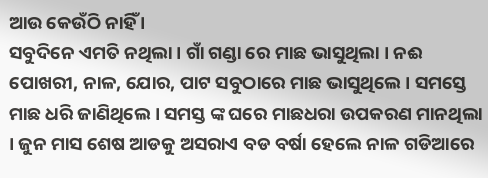ଆଉ କେଉଁଠି ନାହିଁ ।
ସବୁଦିନେ ଏମତି ନଥିଲା । ଗାଁ ଗଣ୍ଡା ରେ ମାଛ ଭାସୁଥିଲା । ନଈ ପୋଖରୀ, ନାଳ, ଯୋର, ପାଟ ସବୁଠାରେ ମାଛ ଭାସୁଥିଲେ । ସମସ୍ତେ ମାଛ ଧରି ଜାଣିଥିଲେ । ସମସ୍ତ ଙ୍କ ଘରେ ମାଛଧରା ଉପକରଣ ମାନଥିଲା । ଜୁନ ମାସ ଶେଷ ଆଡକୁ ଅସରାଏ ବଡ ବର୍ଷା ହେଲେ ନାଳ ଗଡିଆରେ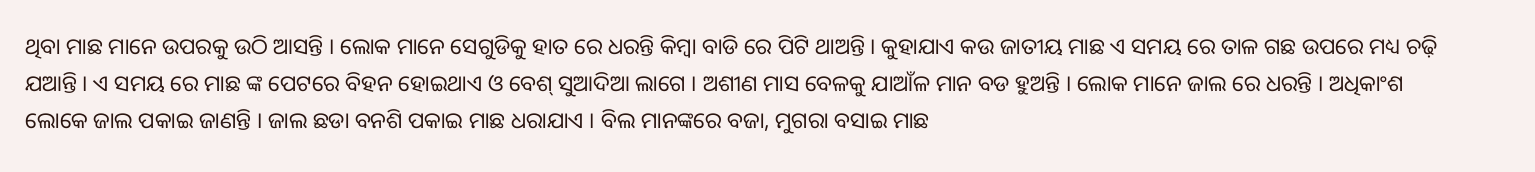ଥିବା ମାଛ ମାନେ ଉପରକୁ ଉଠି ଆସନ୍ତି । ଲୋକ ମାନେ ସେଗୁଡିକୁ ହାତ ରେ ଧରନ୍ତି କିମ୍ବା ବାଡି ରେ ପିଟି ଥାଅନ୍ତି । କୁହାଯାଏ କଉ ଜାତୀୟ ମାଛ ଏ ସମୟ ରେ ତାଳ ଗଛ ଉପରେ ମଧ୍ୟ ଚଢ଼ି ଯଆନ୍ତି । ଏ ସମୟ ରେ ମାଛ ଙ୍କ ପେଟରେ ବିହନ ହୋଇଥାଏ ଓ ବେଶ୍ ସୁଆଦିଆ ଲାଗେ । ଅଶୀଣ ମାସ ବେଳକୁ ଯାଆଁଳ ମାନ ବଡ ହୁଅନ୍ତି । ଲୋକ ମାନେ ଜାଲ ରେ ଧରନ୍ତି । ଅଧିକାଂଶ ଲୋକେ ଜାଲ ପକାଇ ଜାଣନ୍ତି । ଜାଲ ଛଡା ବନଶି ପକାଇ ମାଛ ଧରାଯାଏ । ବିଲ ମାନଙ୍କରେ ବଜା, ମୁଗରା ବସାଇ ମାଛ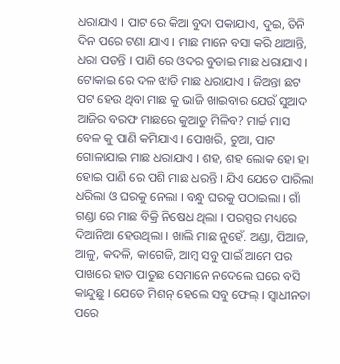ଧରାଯାଏ । ପାଟ ରେ କିଆ ବୁଦା ପକାଯାଏ, ଦୁଇ, ତିନି ଦିନ ପରେ ଟଣା ଯାଏ । ମାଛ ମାନେ ବସା କରି ଥାଆନ୍ତି, ଧରା ପଡନ୍ତି । ପାଣି ରେ ଓଦର ବୁଡାଇ ମାଛ ଧରାଯାଏ । ଟୋକାଇ ରେ ଦଳ ଝାଡି ମାଛ ଧରାଯାଏ । ଜିଅନ୍ତା ଛଟ ପଟ ହେଉ ଥିବା ମାଛ କୁ ଭାଜି ଖାଇବାର ଯେଉଁ ସୁଆଦ ଆଜିର ବରଫ ମାଛରେ କୁଆଡୁ ମିଳିବ? ମାର୍ଚ୍ଚ ମାସ ବେଳ କୁ ପାଣି କମିଯାଏ । ପୋଖରି, ଚୁଆ, ପାଟ ଗୋଳାଯାଇ ମାଛ ଧରାଯାଏ । ଶହ, ଶହ ଲୋକ ହୋ ହା ହୋଇ ପାଣି ରେ ପଶି ମାଛ ଧରନ୍ତି । ଯିଏ ଯେତେ ପାରିଲା ଧରିଲା ଓ ଘରକୁ ନେଲା । ବନ୍ଧୁ ଘରକୁ ପଠାଇଲା । ଗାଁ ଗଣ୍ଡା ରେ ମାଛ ବିକ୍ରି ନିଷେଧ ଥିଲା । ପରସ୍ପର ମଧ୍ୟରେ ଦିଆନିଆ ହେଉଥିଲା । ଖାଲି ମାଛ ନୁହେଁ. ଅଣ୍ଡା, ପିଆଜ, ଆଳୁ, କଦଳି, କାଗେଜି, ଆମ୍ବ ସବୁ ପାଇଁ ଆମେ ପର ପାଖରେ ହାତ ପାତୁଛ ସେମାନେ ନଦେଲେ ଘରେ ବସି କାନ୍ଦୁଛୁ । ଯେତେ ମିଶନ୍ ହେଲେ ସବୁ ଫେଲ୍ । ସ୍ୱାଧୀନତା ପରେ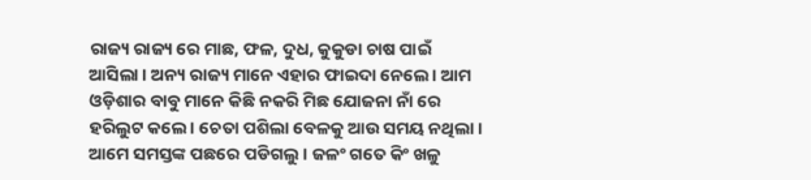ରାଜ୍ୟ ରାଜ୍ୟ ରେ ମାଛ, ଫଳ, ଦୁଧ, କୁକୁଡା ଚାଷ ପାଇଁ ଆସିଲା । ଅନ୍ୟ ରାଜ୍ୟ ମାନେ ଏହାର ଫାଇଦା ନେଲେ । ଆମ ଓଡ଼ିଶାର ବାବୁ ମାନେ କିଛି ନକରି ମିଛ ଯୋଜନା ନାଁ ରେ ହରିଲୁଟ କଲେ । ଚେତା ପଶିଲା ବେଳକୁ ଆଉ ସମୟ ନଥିଲା । ଆମେ ସମସ୍ତଙ୍କ ପଛରେ ପଡିଗଲୁ । ଜଳଂ ଗତେ କିଂ ଖଳୁ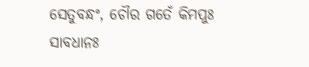ସେତୁବନ୍ଧଂ, ଚୌର ଗତେଁ କିମପୁଃ ସାବଧାନଃ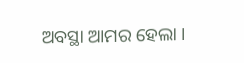ଅବସ୍ଥା ଆମର ହେଲା ।